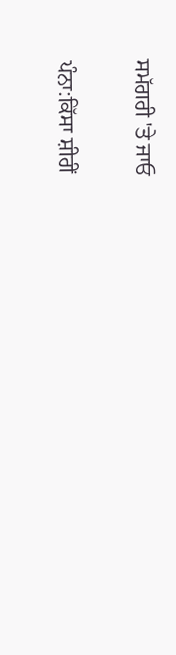ਸਮੱਗਰੀ 'ਤੇ ਜਾਓ

ਪੰਨਾ:ਕਿੱਸਾ ਸ਼ੀਰੀਂ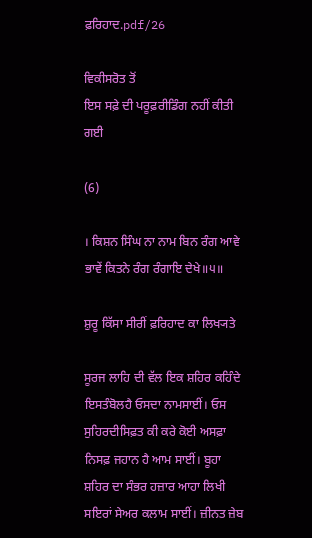ਫ਼ਰਿਹਾਦ.pdf/26

ਵਿਕੀਸਰੋਤ ਤੋਂ
ਇਸ ਸਫ਼ੇ ਦੀ ਪਰੂਫ਼ਰੀਡਿੰਗ ਨਹੀਂ ਕੀਤੀ ਗਈ

(6)

। ਕਿਸ਼ਨ ਸਿੰਘ ਨਾ ਨਾਮ ਬਿਨ ਰੰਗ ਆਵੇ ਭਾਵੇਂ ਕਿਤਨੇ ਰੰਗ ਰੰਗਾਇ ਦੇਖੇ॥੫॥

ਸ਼ੁਰੂ ਕਿੱਸਾ ਸੀਰੀਂ ਫ਼ਰਿਹਾਦ ਕਾ ਲਿਖ੍ਯਤੇ

ਸੂਰਜ ਲਾਹਿ ਦੀ ਵੱਲ ਇਕ ਸ਼ਹਿਰ ਕਹਿੰਦੇ ਇਸਤੰਬੋਲਹੈ ਓਸਦਾ ਨਾਮਸਾਈਂ। ਓਸ ਸੁਹਿਰਦੀਸਿਫ਼ਤ ਕੀ ਕਰੇ ਕੋਈ ਅਸਫ਼ਾ ਨਿਸਫ਼ ਜਹਾਨ ਹੈ ਆਮ ਸਾਈਂ। ਬੂਹਾ ਸ਼ਹਿਰ ਦਾ ਸੰਭਰ ਹਜ਼ਾਰ ਆਹਾ ਲਿਖੀ ਸਇਰਾਂ ਸੇਅਰ ਕਲਾਮ ਸਾਈਂ। ਜ਼ੀਨਤ ਜ਼ੇਬ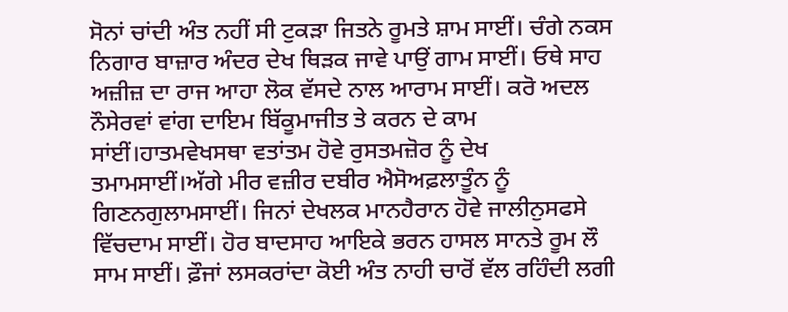ਸੋਨਾਂ ਚਾਂਦੀ ਅੰਤ ਨਹੀਂ ਸੀ ਟੁਕੜਾ ਜਿਤਨੇ ਰੂਮਤੇ ਸ਼ਾਮ ਸਾਈਂ। ਚੰਗੇ ਨਕਸ ਨਿਗਾਰ ਬਾਜ਼ਾਰ ਅੰਦਰ ਦੇਖ ਥਿੜਕ ਜਾਵੇ ਪਾਉਂ ਗਾਮ ਸਾਈਂ। ਓਥੇ ਸਾਹ ਅਜ਼ੀਜ਼ ਦਾ ਰਾਜ ਆਹਾ ਲੋਕ ਵੱਸਦੇ ਨਾਲ ਆਰਾਮ ਸਾਈਂ। ਕਰੋ ਅਦਲ ਨੌਸੇਰਵਾਂ ਵਾਂਗ ਦਾਇਮ ਬਿੱਕੂਮਾਜੀਤ ਤੇ ਕਰਨ ਦੇ ਕਾਮ ਸਾਂਈਂ।ਹਾਤਮਵੇਖਸਥਾ ਵਤਾਂਤਮ ਹੋਵੇ ਰੁਸਤਮਜ਼ੋਰ ਨੂੰ ਦੇਖ ਤਮਾਮਸਾਈਂ।ਅੱਗੇ ਮੀਰ ਵਜ਼ੀਰ ਦਬੀਰ ਐਸੋਅਫ਼ਲਾਤੂੰਨ ਨੂੰ ਗਿਣਨਗੁਲਾਮਸਾਈਂ। ਜਿਨਾਂ ਦੇਖਲਕ ਮਾਨਹੈਰਾਨ ਹੋਵੇ ਜਾਲੀਨੁਸਫਸੇ ਵਿੱਚਦਾਮ ਸਾਈਂ। ਹੋਰ ਬਾਦਸਾਹ ਆਇਕੇ ਭਰਨ ਹਾਸਲ ਸਾਨਤੇ ਰੂਮ ਲੌ ਸਾਮ ਸਾਈਂ। ਫ਼ੌਜਾਂ ਲਸਕਰਾਂਦਾ ਕੋਈ ਅੰਤ ਨਾਹੀ ਚਾਰੋਂ ਵੱਲ ਰਹਿੰਦੀ ਲਗੀ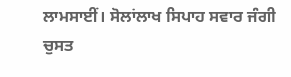ਲਾਮਸਾਈਂ। ਸੋਲਾਂਲਾਖ ਸਿਪਾਹ ਸਵਾਰ ਜੰਗੀ ਚੁਸਤ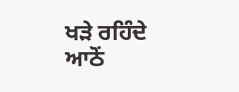ਖੜੇ ਰਹਿੰਦੇ ਆਠੋਂ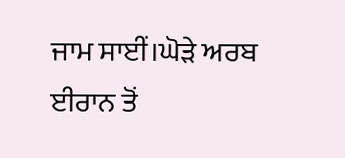ਜਾਮ ਸਾਈਂ।ਘੋੜੇ ਅਰਬ ਈਰਾਨ ਤੋਂ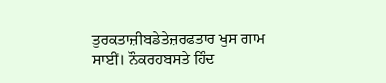ਤੁਰਕਤਾਜ਼ੀਬਡੇਤੇਜ਼ਰਫਤਾਰ ਖੁਸ ਗਾਮ ਸਾਈਂ। ਨੌਕਰਹਬਸਤੇ ਹਿੰਦ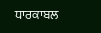ਧਾਰਕਾਬਲ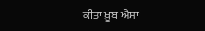ਕੀਤਾ ਖ਼ੂਬ ਐਸਾ